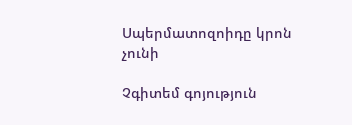Սպերմատոզոիդը կրոն չունի

Չգիտեմ գոյություն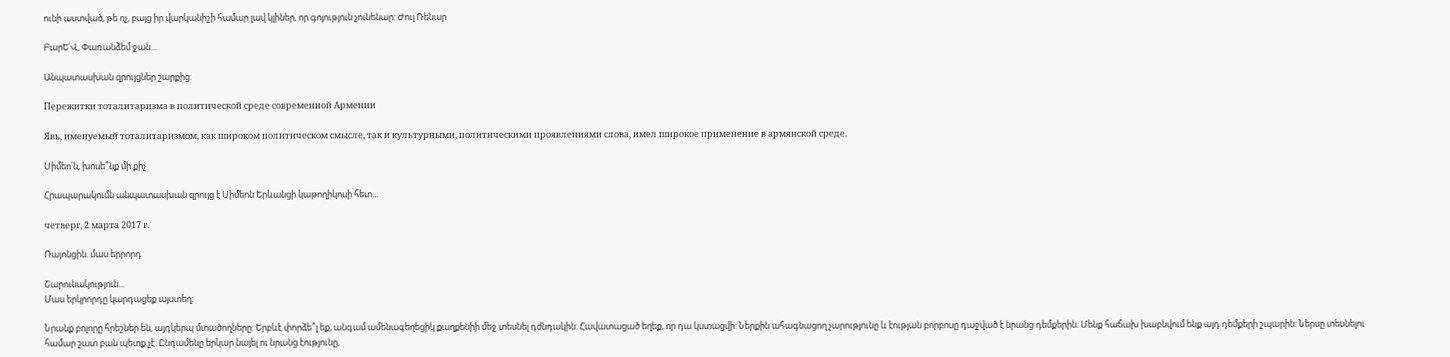ունի աստված, թե ոչ, բայց իր վարկանիշի համար լավ կլիներ, որ գոյություն չունենար: Ժուլ Ռենար

ԲարԵ՛Վ, Փառանձեմ ջան...

Անպատասխան զրույցներ շարքից:

Пережитки тоталитаризма в политической среде современной Армении

Явь, именуемый тоталитаризмом, как широком политическом смысле, так и культурными, политическими проявлениями слова, имел широкое применение в армянской среде.

Սիմեո՛ն, խոսե՞նք մի քիչ

Հրապարակումն անպատասխան զրույց է Սիմեոն Երևանցի կաթողիկոսի հետ...

четверг, 2 марта 2017 г.

Ռայոնցին. մաս երրորդ

Շարունակություն...
Մաս երկրորդը կարդացեք այստեղ:

Նրանք բոլորը հրեշներ են, այդկերպ մտածողները: Երբևէ փորձե՞լ եք, անգամ ամենագեղեցիկ քաղքենիի մեջ տեսնել դժնդակին: Հավատացած եղեք, որ դա կստացվի: Ներքին ահագնացող չարությունը և էության բորբոսը դաջված է նրանց դեմքերին: Մենք հաճախ խաբնվում ենք այդ դեմքերի շպարին: Ներսը տեսնելու համար շատ բան պետք չէ: Ընդամենը երկար նայել ու նրանց էությունը,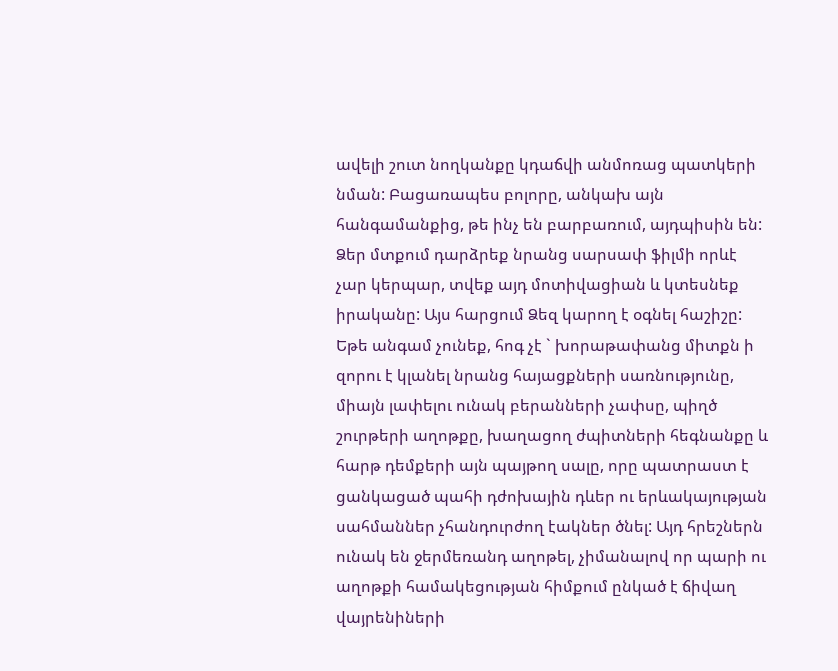ավելի շուտ նողկանքը կդաճվի անմոռաց պատկերի նման: Բացառապես բոլորը, անկախ այն հանգամանքից, թե ինչ են բարբառում, այդպիսին են: Ձեր մտքում դարձրեք նրանց սարսափ ֆիլմի որևէ չար կերպար, տվեք այդ մոտիվացիան և կտեսնեք իրականը: Այս հարցում Ձեզ կարող է օգնել հաշիշը: Եթե անգամ չունեք, հոգ չէ ` խորաթափանց միտքն ի զորու է կլանել նրանց հայացքների սառնությունը, միայն լափելու ունակ բերանների չափսը, պիղծ շուրթերի աղոթքը, խաղացող ժպիտների հեգնանքը և հարթ դեմքերի այն պայթող սալը, որը պատրաստ է ցանկացած պահի դժոխային դևեր ու երևակայության սահմաններ չհանդուրժող էակներ ծնել: Այդ հրեշներն ունակ են ջերմեռանդ աղոթել, չիմանալով որ պարի ու աղոթքի համակեցության հիմքում ընկած է ճիվաղ վայրենիների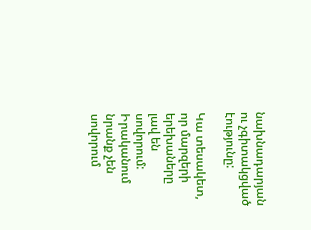նախնադարյան ու չգիտակցված էությունը:

Կա տեսակետ, որ մարզերի երեխաները լավ են սովորում: Իրականում նրանք չեն սովորում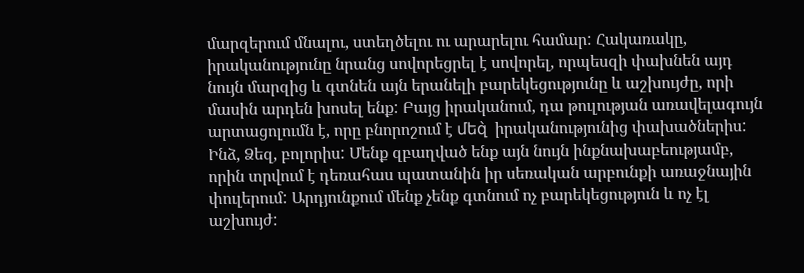մարզերում մնալու, ստեղծելու ու արարելու համար: Հակառակը, իրականությունը նրանց սովորեցրել է սովորել, որպեսզի փախնեն այդ նույն մարզից և գտնեն այն երանելի բարեկեցությունը և աշխույժը, որի մասին արդեն խոսել ենք: Բայց իրականում, դա թուլության առավելագույն արտացոլումն է, որը բնորոշում է մեզ̀  իրականությունից փախածներիս: Ինձ, Ձեզ, բոլորիս: Մենք զբաղված ենք այն նույն ինքնախաբեությամբ, որին տրվում է դեռահաս պատանին իր սեռական արբունքի առաջնային փուլերում: Արդյունքում մենք չենք գտնում ոչ բարեկեցություն և ոչ էլ աշխույժ: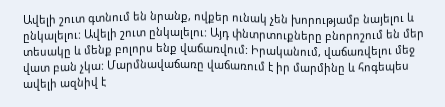Ավելի շուտ գտնում են նրանք, ովքեր ունակ չեն խորությամբ նայելու և ընկալելու: Ավելի շուտ ընկալելու: Այդ փնտրտուքները բնորոշում են մեր տեսակը և մենք բոլորս ենք վաճառվում: Իրականում, վաճառվելու մեջ վատ բան չկա: Մարմնավաճառը վաճառում է իր մարմինը և հոգեպես ավելի ազնիվ է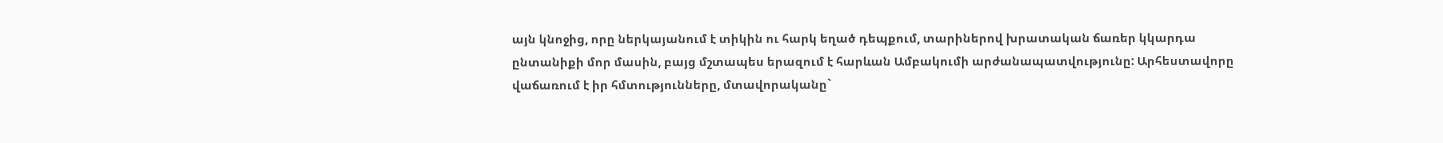այն կնոջից, որը ներկայանում է տիկին ու հարկ եղած դեպքում, տարիներով խրատական ճառեր կկարդա ընտանիքի մոր մասին, բայց մշտապես երազում է հարևան Ամբակումի արժանապատվությունը: Արհեստավորը վաճառում է իր հմտությունները, մտավորականը`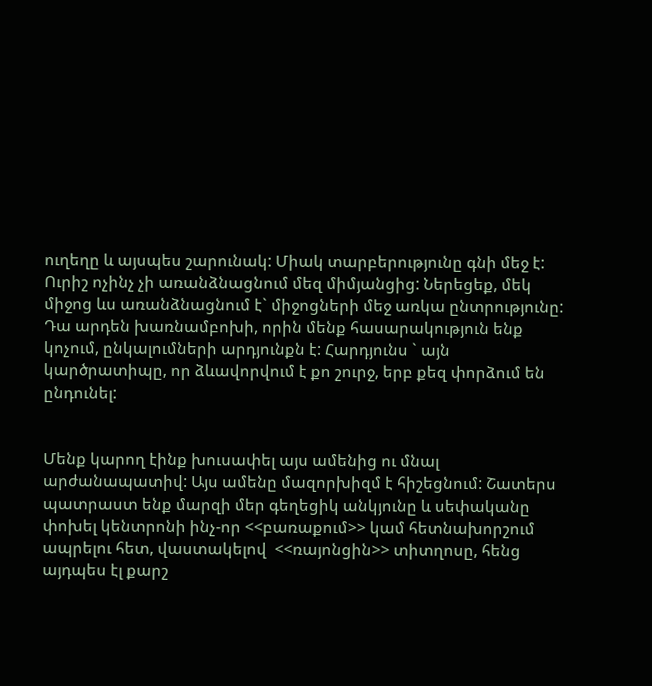ուղեղը և այսպես շարունակ: Միակ տարբերությունը գնի մեջ է: Ուրիշ ոչինչ չի առանձնացնում մեզ միմյանցից: Ներեցեք, մեկ միջոց ևս առանձնացնում է` միջոցների մեջ առկա ընտրությունը: Դա արդեն խառնամբոխի, որին մենք հասարակություն ենք կոչում, ընկալումների արդյունքն է: Հարդյունս ` այն կարծրատիպը, որ ձևավորվում է քո շուրջ, երբ քեզ փորձում են ընդունել:


Մենք կարող էինք խուսափել այս ամենից ու մնալ արժանապատիվ: Այս ամենը մազորխիզմ է հիշեցնում: Շատերս պատրաստ ենք մարզի մեր գեղեցիկ անկյունը և սեփականը փոխել կենտրոնի ինչ-որ <<բառաքում>> կամ հետնախորշում ապրելու հետ, վաստակելով  <<ռայոնցին>> տիտղոսը, հենց այդպես էլ քարշ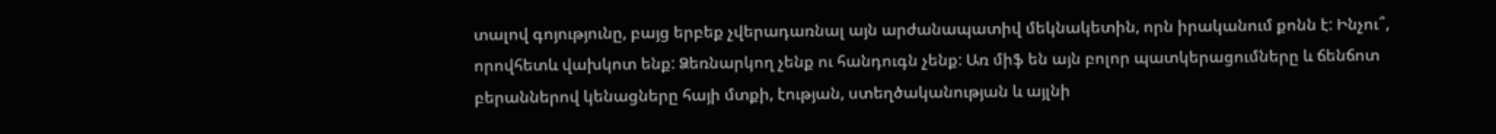տալով գոյությունը, բայց երբեք չվերադառնալ այն արժանապատիվ մեկնակետին, որն իրականում քոնն է: Ինչու՞, որովհետև վախկոտ ենք: Ձեռնարկող չենք ու հանդուգն չենք: Առ միֆ են այն բոլոր պատկերացումները և ճենճոտ բերաններով կենացները հայի մտքի, էության, ստեղծականության և այլնի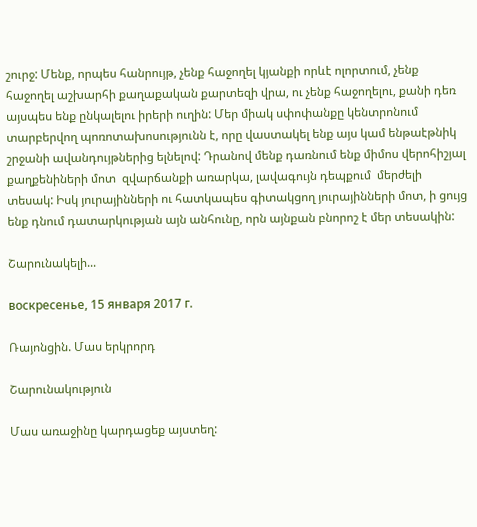շուրջ: Մենք, որպես հանրույթ, չենք հաջողել կյանքի որևէ ոլորտում, չենք հաջողել աշխարհի քաղաքական քարտեզի վրա, ու չենք հաջողելու, քանի դեռ այսպես ենք ընկալելու իրերի ուղին: Մեր միակ սփոփանքը կենտրոնում տարբերվող պոռոտախոսությունն է, որը վաստակել ենք այս կամ ենթաէթնիկ շրջանի ավանդույթներից ելնելով: Դրանով մենք դառնում ենք միմոս վերոհիշյալ քաղքենիների մոտ  զվարճանքի առարկա, լավագույն դեպքում  մերժելի տեսակ: Իսկ յուրայինների ու հատկապես գիտակցող յուրայինների մոտ, ի ցույց ենք դնում դատարկության այն անհունը, որն այնքան բնորոշ է մեր տեսակին:

Շարունակելի...

воскресенье, 15 января 2017 г.

Ռայոնցին. Մաս երկրորդ

Շարունակություն

Մաս առաջինը կարդացեք այստեղ: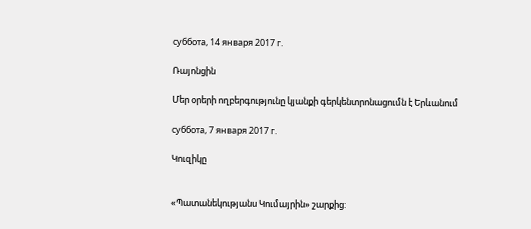суббота, 14 января 2017 г.

Ռայոնցին

Մեր օրերի ողբերգությունը կյանքի գերկենտրոնացումն է Երևանում

суббота, 7 января 2017 г.

Կուզիկը


«Պատանեկությանս Կումայրին» շարքից: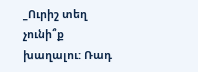_Ուրիշ տեղ չունի՞ք խաղալու: Ռադ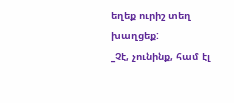եղեք ուրիշ տեղ խաղցեք:
_Չէ, չունինք, համ էլ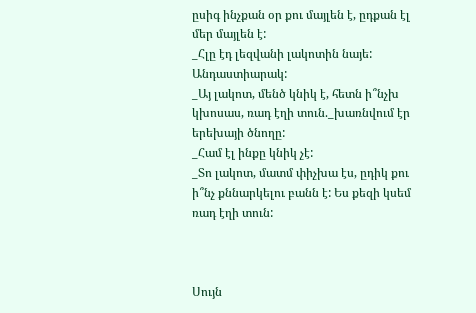ըսիգ ինչքան օր քու մայլեն է, ըդքան էլ մեր մայլեն է:
_Հլը էդ լեզվանի լակոտին նայե: Անդաստիարակ:
_Այ լակոտ, մենծ կնիկ է, հետն ի՞նչխ կխոսաս, ռադ էղի տուն._խառնվում էր երեխայի ծնողը:
_Համ էլ ինքը կնիկ չէ:
_Տո լակոտ, մատմ փիչխա էս, ըդիկ քու ի՞նչ քննարկելու բանն է: Ես քեզի կսեմ ռադ էղի տուն:



Սույն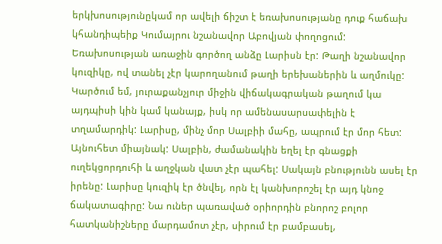երկխոսությունըկամ որ ավելի ճիշտ է եռախոսությանը դուք հաճախ կհանդիպեիք Կումայրու նշանավոր Աբովյան փողոցում: Եռախոսության առաջին գործող անձը Լարիսն էր: Թաղի նշանավոր կուզիկը, ով տանել չէր կարողանում թաղի երեխաներին և աղմուկը: Կարծում եմ, յուրաքանչյուր միջին վիճակագրական թաղում կա այդպիսի կին կամ կանայք, իսկ որ ամենասարսափելին է տղամարդիկ: Լարիսը, մինչ մոր Սալբիի մահը, ապրում էր մոր հետ: Այնուհետ միայնակ: Սալբին, ժամանակին եղել էր գնացքի ուղեկցորդուհի և աղջկան վատ չէր պահել: Սակայն բնությունն ասել էր իրենը: Լարիսը կուզիկ էր ծնվել, որն էլ կանխորոշել էր այդ կնոջ ճակատագիրը: Նա ուներ պառաված օրիորդին բնորոշ բոլոր հատկանիշները մարդամոտ չէր, սիրում էր բամբասել,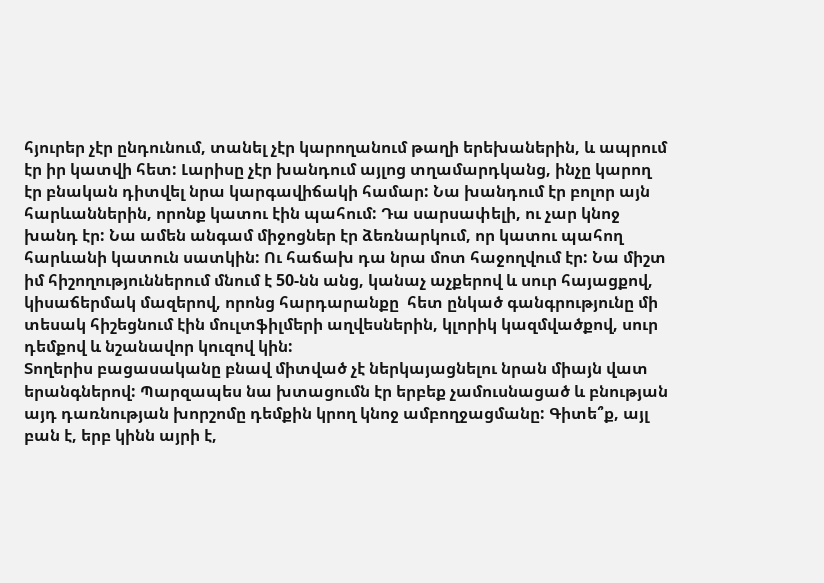հյուրեր չէր ընդունում, տանել չէր կարողանում թաղի երեխաներին, և ապրում էր իր կատվի հետ: Լարիսը չէր խանդում այլոց տղամարդկանց, ինչը կարող էր բնական դիտվել նրա կարգավիճակի համար: Նա խանդում էր բոլոր այն հարևաններին, որոնք կատու էին պահում: Դա սարսափելի, ու չար կնոջ խանդ էր: Նա ամեն անգամ միջոցներ էր ձեռնարկում, որ կատու պահող հարևանի կատուն սատկին: Ու հաճախ դա նրա մոտ հաջողվում էր: Նա միշտ իմ հիշողություններում մնում է 50-նն անց, կանաչ աչքերով և սուր հայացքով, կիսաճերմակ մազերով, որոնց հարդարանքը  հետ ընկած գանգրությունը մի տեսակ հիշեցնում էին մուլտֆիլմերի աղվեսներին, կլորիկ կազմվածքով, սուր դեմքով և նշանավոր կուզով կին:
Տողերիս բացասականը բնավ միտված չէ ներկայացնելու նրան միայն վատ երանգներով: Պարզապես նա խտացումն էր երբեք չամուսնացած և բնության այդ դառնության խորշոմը դեմքին կրող կնոջ ամբողջացմանը: Գիտե՞ք, այլ բան է, երբ կինն այրի է,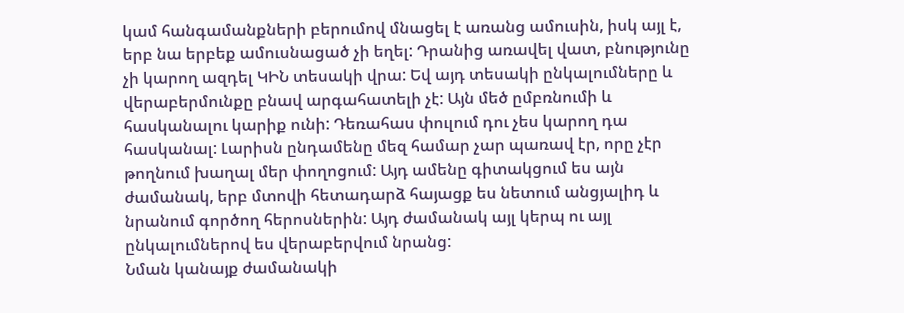կամ հանգամանքների բերումով մնացել է առանց ամուսին, իսկ այլ է, երբ նա երբեք ամուսնացած չի եղել: Դրանից առավել վատ, բնությունը չի կարող ազդել ԿԻՆ տեսակի վրա: Եվ այդ տեսակի ընկալումները և վերաբերմունքը բնավ արգահատելի չէ: Այն մեծ ըմբռնումի և հասկանալու կարիք ունի: Դեռահաս փուլում դու չես կարող դա հասկանալ: Լարիսն ընդամենը մեզ համար չար պառավ էր, որը չէր թողնում խաղալ մեր փողոցում: Այդ ամենը գիտակցում ես այն ժամանակ, երբ մտովի հետադարձ հայացք ես նետում անցյալիդ և նրանում գործող հերոսներին: Այդ ժամանակ այլ կերպ ու այլ ընկալումներով ես վերաբերվում նրանց:
Նման կանայք ժամանակի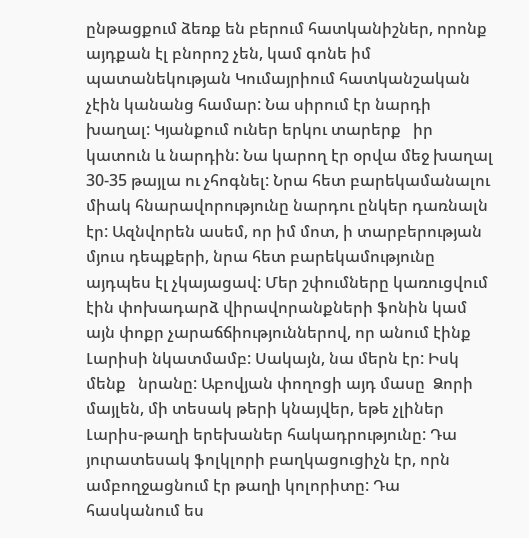ընթացքում ձեռք են բերում հատկանիշներ, որոնք այդքան էլ բնորոշ չեն, կամ գոնե իմ պատանեկության Կումայրիում հատկանշական չէին կանանց համար: Նա սիրում էր նարդի խաղալ: Կյանքում ուներ երկու տարերք   իր կատուն և նարդին: Նա կարող էր օրվա մեջ խաղալ 30-35 թայլա ու չհոգնել: Նրա հետ բարեկամանալու միակ հնարավորությունը նարդու ընկեր դառնալն էր: Ազնվորեն ասեմ, որ իմ մոտ, ի տարբերության մյուս դեպքերի, նրա հետ բարեկամությունը այդպես էլ չկայացավ: Մեր շփումները կառուցվում էին փոխադարձ վիրավորանքների ֆոնին կամ այն փոքր չարաճճիություններով, որ անում էինք Լարիսի նկատմամբ: Սակայն, նա մերն էր: Իսկ մենք   նրանը: Աբովյան փողոցի այդ մասը  Ձորի մայլեն, մի տեսակ թերի կնայվեր, եթե չլիներ Լարիս-թաղի երեխաներ հակադրությունը: Դա յուրատեսակ ֆոլկլորի բաղկացուցիչն էր, որն ամբողջացնում էր թաղի կոլորիտը: Դա հասկանում ես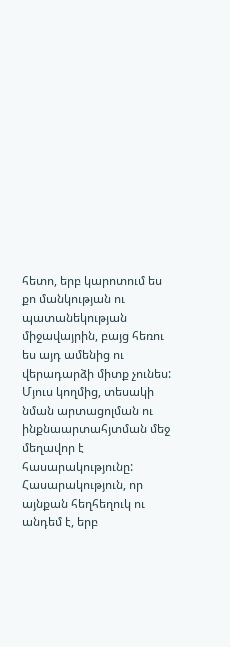հետո, երբ կարոտում ես քո մանկության ու պատանեկության միջավայրին, բայց հեռու ես այդ ամենից ու վերադարձի միտք չունես: Մյուս կողմից, տեսակի նման արտացոլման ու ինքնաարտահյտման մեջ մեղավոր է հասարակությունը: Հասարակություն, որ այնքան հեղհեղուկ ու անդեմ է, երբ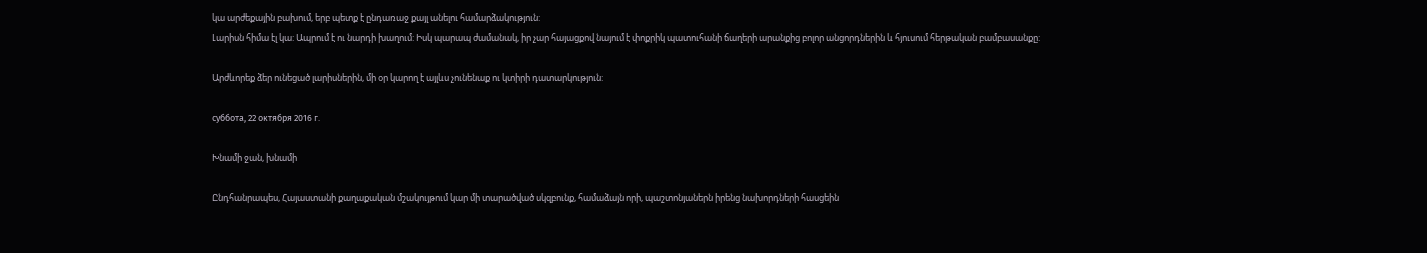կա արժեքային բախում, երբ պետք է ընդառաջ քայլ անելու համարձակություն:
Լարիսն հիմա էլ կա: Ապրում է ու նարդի խաղում: Իսկ պարապ ժամանակ, իր չար հայացքով նայում է փոքրիկ պատուհանի ճաղերի արանքից բոլոր անցորդներին և հյուսում հերթական բամբասանքը:

Արժևորեք ձեր ունեցած լարիսներին, մի օր կարող է այլևս չունենաք ու կտիրի դատարկություն:

суббота, 22 октября 2016 г.

Խնամի ջան, խնամի

Ընդհանրապես, Հայաստանի քաղաքական մշակույթում կար մի տարածված սկզբունք, համաձայն որի, պաշտոնյաներն իրենց նախորդների հասցեին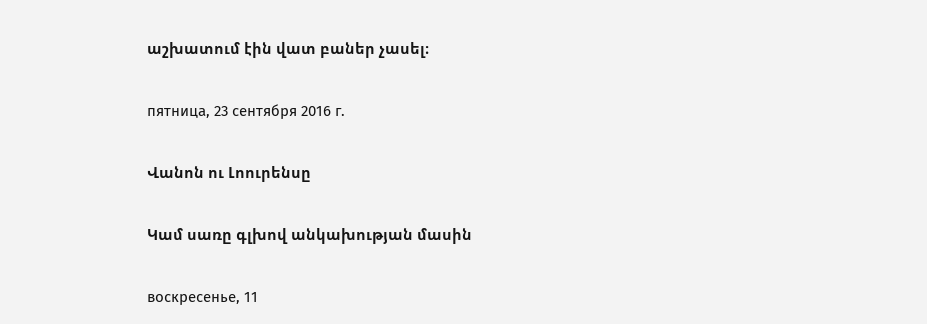աշխատում էին վատ բաներ չասել։

пятница, 23 сентября 2016 г.

Վանոն ու Լոուրենսը

Կամ սառը գլխով անկախության մասին

воскресенье, 11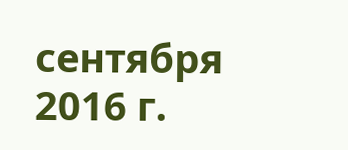сентября 2016 г.